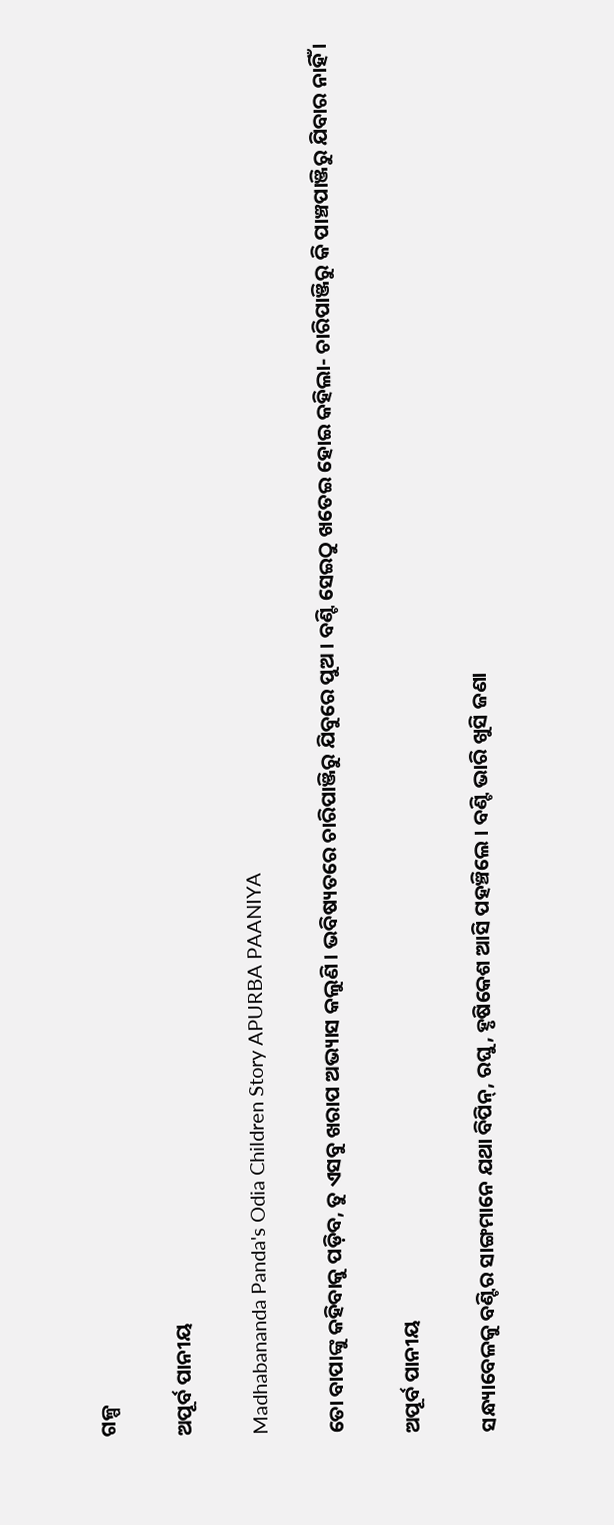ଗଳ୍ପ

ଅପୂର୍ବ ପାନୀୟ

Madhabananda Panda's Odia Children Story APURBA PAANIYA

ତୋ ବାପାଙ୍କୁ କହିବାକୁ ପଡ଼ିବ, ତୁ ଏସବୁ ଖରାପ ଅଭ୍ୟାସ କଲୁଣି । ଭବିଷ୍ୟତରେ ଚାରିପାଞ୍ଜିରୁ ଯିବୁରେ ପୁଅ । ବଣ୍ଟି ସେଇଠୁ ଖତେଇ ହୋଇ କହିଲା- ଚାରିପାଞ୍ଜିରୁ କି ପାଞ୍ଚପାଞ୍ଜିରୁ ଯିବାର ନାହିଁ ।

ଅପୂର୍ବ ପାନୀୟ

ସନ୍ଧ୍ୟାବେଳକୁ ବଣ୍ଟିର ସାଙ୍ଗମାନେ ଯଥା ବିପିନ୍, ରଘୁ, ହୃଷିକେଶ ଆସି ପହଞ୍ଚିଲେ । ବଣ୍ଟି ଭାରି ଖୁସି ଜଣା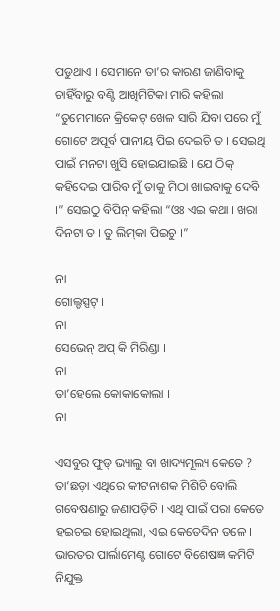ପଡୁଥାଏ । ସେମାନେ ତା’ର କାରଣ ଜାଣିବାକୁ ଚାହିଁବାରୁ ବଣ୍ଟି ଆଖିମିଟିକା ମାରି କହିଲା “ତୁମେମାନେ କ୍ରିକେଟ୍ ଖେଳ ସାରି ଯିବା ପରେ ମୁଁ ଗୋଟେ ଅପୂର୍ବ ପାନୀୟ ପିଇ ଦେଇଚି ତ । ସେଇଥି ପାଇଁ ମନଟା ଖୁସି ହୋଇଯାଇଛି । ଯେ ଠିକ୍ କହିଦେଇ ପାରିବ ମୁଁ ତାକୁ ମିଠା ଖାଇବାକୁ ଦେବି ।” ସେଇଠୁ ବିପିନ୍ କହିଲା “ଓଃ ଏଇ କଥା । ଖରା ଦିନଟା ତ । ତୁ ଲିମ୍‌କା ପିଇଚୁ ।”

ନା
ଗୋଲ୍ଡସ୍ପଟ୍ ।
ନା
ସେଭେନ୍ ଅପ୍ କି ମିରିଣ୍ଡା ।
ନା
ତା’ହେଲେ କୋକାକୋଲା ।
ନା

ଏସବୁର ଫୁଡ୍ ଭ୍ୟାଲୁ ବା ଖାଦ୍ୟମୂଲ୍ୟ କେତେ ? ତା’ଛଡ଼ା ଏଥିରେ କୀଟନାଶକ ମିଶିଚି ବୋଲି ଗବେଷଣାରୁ ଜଣାପଡ଼ିଚି । ଏଥି ପାଇଁ ପରା କେତେ ହଇଚଇ ହୋଇଥିଲା, ଏଇ କେତେଦିନ ତଳେ । ଭାରତର ପାର୍ଲାମେଣ୍ଟ ଗୋଟେ ବିଶେଷଜ୍ଞ କମିଟି ନିଯୁକ୍ତ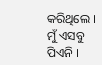କରିଥିଲେ । ମୁଁ ଏସବୁ ପିଏନି ।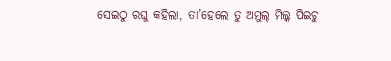ସେଇଠୁ ରଘୁ କହିଲା, ତା’ହେଲେ ତୁ ଅମୁଲ୍ ମିଲ୍କ ପିଇଚୁ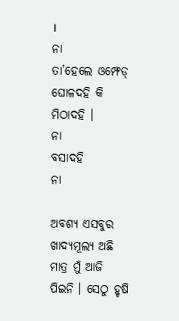।
ନା
ତା’ହେଲେ ଓମ୍ଫେଡ୍ ଘୋଳଦହି କି ମିଠାଦହି ।
ନା
ବସାଦହି
ନା

ଅବଶ୍ୟ ଏସବୁର ଖାଦ୍ୟମୂଲ୍ୟ ଅଛି ମାତ୍ର ମୁଁ ଆଜି ପିଇନି । ସେଠୁ ହୃଷି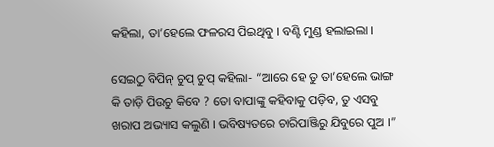କହିଲା, ତା’ହେଲେ ଫଳରସ ପିଇଥିବୁ । ବଣ୍ଟି ମୁଣ୍ଡ ହଲାଇଲା ।

ସେଇଠୁ ବିପିନ୍ ଚୁପ୍ ଚୁପ୍ କହିଲା- “ଆରେ ହେ ତୁ ତା’ହେଲେ ଭାଙ୍ଗ କି ତାଡ଼ି ପିଉଚୁ କିବେ ? ତୋ ବାପାଙ୍କୁ କହିବାକୁ ପଡ଼ିବ, ତୁ ଏସବୁ ଖରାପ ଅଭ୍ୟାସ କଲୁଣି । ଭବିଷ୍ୟତରେ ଚାରିପାଞ୍ଜିରୁ ଯିବୁରେ ପୁଅ ।”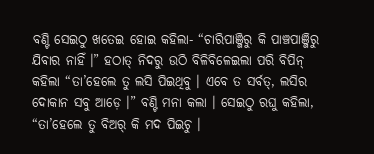ବଣ୍ଟି ସେଇଠୁ ଖତେଇ ହୋଇ କହିଲା- “ଚାରିପାଞ୍ଜିରୁ କି ପାଞ୍ଚପାଞ୍ଜିରୁ ଯିବାର ନାହିଁ ।” ହଠାତ୍ ନିଦରୁ ଉଠି ବିଳିବିଳେଇଲା ପରି ବିପିନ୍ କହିଲା “ତା’ହେଲେ ତୁ ଲସି ପିଇଥିବୁ । ଏବେ ତ ସର୍ବତ୍, ଲସିର ଦୋକାନ ସବୁ ଆଡ଼େ ।” ବଣ୍ଟି ମନା କଲା । ସେଇଠୁ ରଘୁ କହିଲା, “ତା’ହେଲେ ତୁ ବିଅର୍ କି ମଦ ପିଇଚୁ ।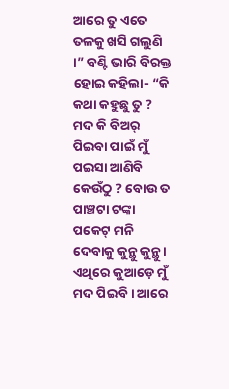ଆରେ ତୁ ଏତେ ତଳକୁ ଖସି ଗଲୁଣି ।” ବଣ୍ଟି ଭାରି ବିରକ୍ତ ହୋଇ କହିଲା- “କି କଥା କହୁଛୁ ତୁ ? ମଦ କି ବିଅର୍ ପିଇବା ପାଇଁ ମୁଁ ପଇସା ଆଣିବି କେଉଁଠୁ ? ବୋଉ ତ ପାଞ୍ଚଟା ଟଙ୍କା ପକେଟ୍ ମନି ଦେବାକୁ କୁନ୍ଥୁ କୁନ୍ଥୁ । ଏଥିରେ କୁଆଡ଼େ ମୁଁ ମଦ ପିଇବି । ଆରେ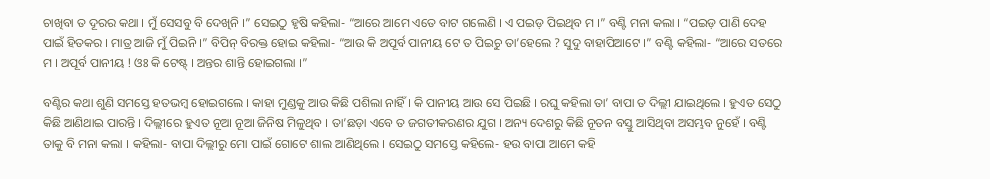ଚାଖିବା ତ ଦୂରର କଥା । ମୁଁ ସେସବୁ ବି ଦେଖିନି ।” ସେଇଠୁ ହୃଷି କହିଲା- “ଆରେ ଆମେ ଏତେ ବାଟ ଗଲେଣି । ଏ ପଇଡ଼ ପିଇଥିବ ମ ।” ବଣ୍ଟି ମନା କଲା । “ପଇଡ଼ ପାଣି ଦେହ ପାଇଁ ହିତକର । ମାତ୍ର ଆଜି ମୁଁ ପିଇନି ।” ବିପିନ୍ ବିରକ୍ତ ହୋଇ କହିଲା- “ଆଉ କି ଅପୂର୍ବ ପାନୀୟ ଟେ ତ ପିଇଚୁ ତା’ହେଲେ ? ସୁଦୁ ବାହାପିଆଟେ ।” ବଣ୍ଟି କହିଲା- “ଆରେ ସତରେ ମ । ଅପୂର୍ବ ପାନୀୟ ! ଓଃ କି ଟେଷ୍ଟ୍ । ଅନ୍ତର ଶାନ୍ତି ହୋଇଗଲା ।”

ବଣ୍ଟିର କଥା ଶୁଣି ସମସ୍ତେ ହତଭମ୍ୱ ହୋଇଗଲେ । କାହା ମୁଣ୍ଡକୁ ଆଉ କିଛି ପଶିଲା ନାହିଁ । କି ପାନୀୟ ଆଉ ସେ ପିଇଛି । ରଘୁ କହିଲା ତା’ ବାପା ତ ଦିଲ୍ଲୀ ଯାଇଥିଲେ । ହୁଏତ ସେଠୁ କିଛି ଆଣିଥାଇ ପାରନ୍ତି । ଦିଲ୍ଲୀରେ ହୁଏତ ନୂଆ ନୂଆ ଜିନିଷ ମିଳୁଥିବ । ତା’ଛଡ଼ା ଏବେ ତ ଜଗତୀକରଣର ଯୁଗ । ଅନ୍ୟ ଦେଶରୁ କିଛି ନୂତନ ବସ୍ତୁ ଆସିଥିବା ଅସମ୍ଭବ ନୁହେଁ । ବଣ୍ଟି ତାକୁ ବି ମନା କଲା । କହିଲା- ବାପା ଦିଲ୍ଲୀରୁ ମୋ ପାଇଁ ଗୋଟେ ଶାଲ ଆଣିଥିଲେ । ସେଇଠୁ ସମସ୍ତେ କହିଲେ- ହଉ ବାପା ଆମେ କହି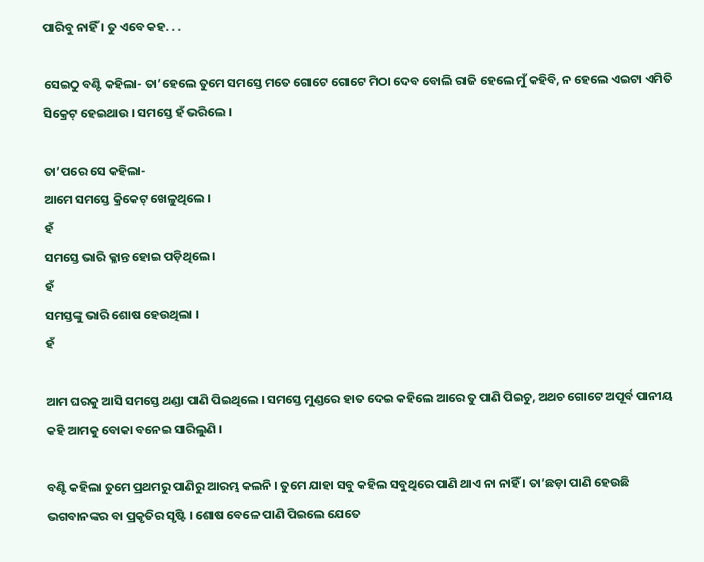ପାରିବୁ ନାହିଁ । ତୁ ଏବେ କହ. . .

ସେଇଠୁ ବଣ୍ଟି କହିଲା- ତା’ହେଲେ ତୁମେ ସମସ୍ତେ ମତେ ଗୋଟେ ଗୋଟେ ମିଠା ଦେବ ବୋଲି ରାଜି ହେଲେ ମୁଁ କହିବି, ନ ହେଲେ ଏଇଟା ଏମିତି ସିକ୍ରେଟ୍ ହେଇଥାଉ । ସମସ୍ତେ ହଁ ଭରିଲେ ।

ତା’ପରେ ସେ କହିଲା-
ଆମେ ସମସ୍ତେ କ୍ରିକେଟ୍ ଖେଳୁଥିଲେ ।
ହଁ
ସମସ୍ତେ ଭାରି କ୍ଳାନ୍ତ ହୋଇ ପଡ଼ିଥିଲେ ।
ହଁ
ସମସ୍ତଙ୍କୁ ଭାରି ଶୋଷ ହେଉଥିଲା ।
ହଁ

ଆମ ଘରକୁ ଆସି ସମସ୍ତେ ଥଣ୍ଡା ପାଣି ପିଇଥିଲେ । ସମସ୍ତେ ମୁଣ୍ଡରେ ହାତ ଦେଇ କହିଲେ ଆରେ ତୁ ପାଣି ପିଇଚୁ, ଅଥଚ ଗୋଟେ ଅପୂର୍ବ ପାନୀୟ କହି ଆମକୁ ବୋକା ବନେଇ ସାରିଲୁଣି ।

ବଣ୍ଟି କହିଲା ତୁମେ ପ୍ରଥମରୁ ପାଣିରୁ ଆରମ୍ଭ କଲନି । ତୁମେ ଯାହା ସବୁ କହିଲ ସବୁଥିରେ ପାଣି ଥାଏ ନା ନାହିଁ । ତା’ଛଡ଼ା ପାଣି ହେଉଛି ଭଗବାନଙ୍କର ବା ପ୍ରକୃତିର ସୃଷ୍ଟି । ଶୋଷ ବେଳେ ପାଣି ପିଇଲେ ଯେତେ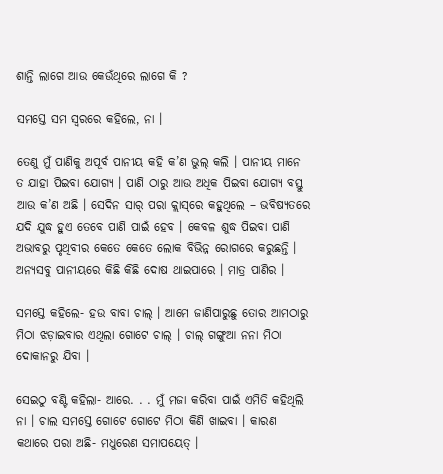ଶାନ୍ତି ଲାଗେ ଆଉ କେଉଁଥିରେ ଲାଗେ କି ?

ସମସ୍ତେ ସମ ସ୍ୱରରେ କହିଲେ, ନା ।

ତେଣୁ ମୁଁ ପାଣିକୁ ଅପୂର୍ବ ପାନୀୟ କହି କ’ଣ ଭୁଲ୍ କଲି । ପାନୀୟ ମାନେ ତ ଯାହା ପିଇବା ଯୋଗ୍ୟ । ପାଣି ଠାରୁ ଆଉ ଅଧିକ ପିଇବା ଯୋଗ୍ୟ ବସ୍ତୁ ଆଉ କ’ଣ ଅଛି । ସେଦିନ ସାର୍ ପରା କ୍ଲାସ୍‌ରେ କହୁଥିଲେ – ଭବିଷ୍ୟତରେ ଯଦି ଯୁଦ୍ଧ ହୁଏ ତେବେ ପାଣି ପାଇଁ ହେବ । କେବଳ ଶୁଦ୍ଧ ପିଇବା ପାଣି ଅଭାବରୁ ପୃଥିବୀର କେତେ କେତେ ଲୋକ ବିଭିନ୍ନ ରୋଗରେ କରୁଛନ୍ତି । ଅନ୍ୟସବୁ ପାନୀୟରେ କିଛି କିଛି ଦୋଷ ଥାଇପାରେ । ମାତ୍ର ପାଣିର ।

ସମସ୍ତେ କହିଲେ- ହଉ ବାବା ଚାଲ୍ । ଆମେ ଜାଣିପାରୁଛୁ ତୋର ଆମଠାରୁ ମିଠା ଝଡ଼ାଇବାର ଏଥିଲା ଗୋଟେ ଚାଲ୍ । ଚାଲ୍ ଗଙ୍ଗୁଆ ନନା ମିଠା ଦୋକାନରୁ ଯିବା ।

ସେଇଠୁ ବଣ୍ଟି କହିଲା- ଆରେ. . . ମୁଁ ମଜା କରିବା ପାଇଁ ଏମିତି କହିଥିଲି ନା । ଚାଲ ସମସ୍ତେ ଗୋଟେ ଗୋଟେ ମିଠା କିଣି ଖାଇବା । କାରଣ କଥାରେ ପରା ଅଛି- ମଧୁରେଣ ସମାପୟେତ୍ ।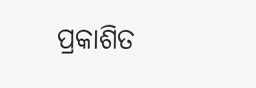ପ୍ରକାଶିତ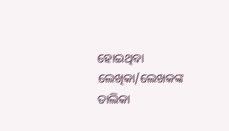ହୋଇଥିବା ଲେଖିକା/ଲେଖକଙ୍କ ତାଲିକା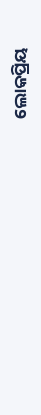ଲୋକପ୍ରିୟ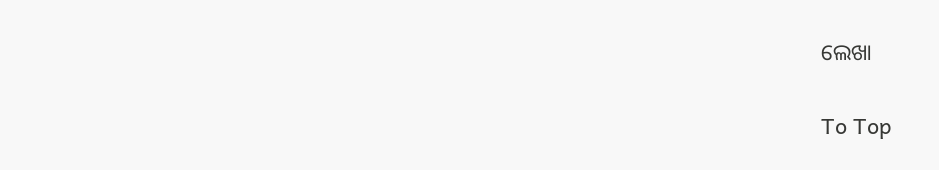ଲେଖା

To Top